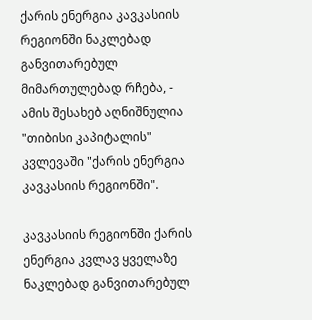ქარის ენერგია კავკასიის რეგიონში ნაკლებად განვითარებულ მიმართულებად რჩება, - ამის შესახებ აღნიშნულია "თიბისი კაპიტალის" კვლევაში "ქარის ენერგია კავკასიის რეგიონში".

კავკასიის რეგიონში ქარის ენერგია კვლავ ყველაზე ნაკლებად განვითარებულ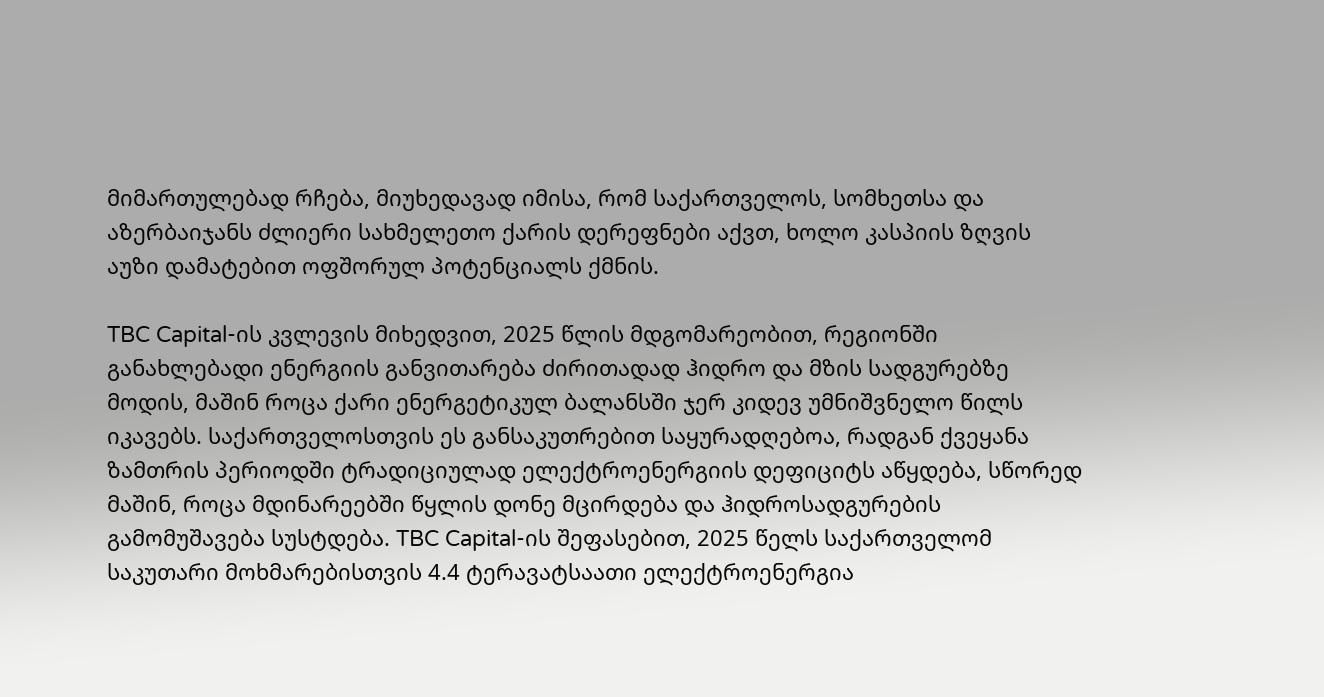მიმართულებად რჩება, მიუხედავად იმისა, რომ საქართველოს, სომხეთსა და აზერბაიჯანს ძლიერი სახმელეთო ქარის დერეფნები აქვთ, ხოლო კასპიის ზღვის აუზი დამატებით ოფშორულ პოტენციალს ქმნის.

TBC Capital-ის კვლევის მიხედვით, 2025 წლის მდგომარეობით, რეგიონში განახლებადი ენერგიის განვითარება ძირითადად ჰიდრო და მზის სადგურებზე მოდის, მაშინ როცა ქარი ენერგეტიკულ ბალანსში ჯერ კიდევ უმნიშვნელო წილს იკავებს. საქართველოსთვის ეს განსაკუთრებით საყურადღებოა, რადგან ქვეყანა ზამთრის პერიოდში ტრადიციულად ელექტროენერგიის დეფიციტს აწყდება, სწორედ მაშინ, როცა მდინარეებში წყლის დონე მცირდება და ჰიდროსადგურების გამომუშავება სუსტდება. TBC Capital-ის შეფასებით, 2025 წელს საქართველომ საკუთარი მოხმარებისთვის 4.4 ტერავატსაათი ელექტროენერგია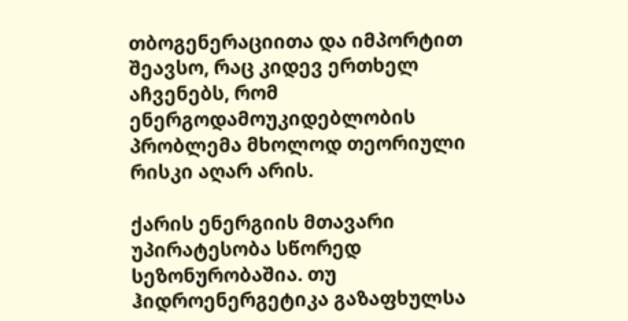თბოგენერაციითა და იმპორტით შეავსო, რაც კიდევ ერთხელ აჩვენებს, რომ ენერგოდამოუკიდებლობის პრობლემა მხოლოდ თეორიული რისკი აღარ არის.

ქარის ენერგიის მთავარი უპირატესობა სწორედ სეზონურობაშია. თუ ჰიდროენერგეტიკა გაზაფხულსა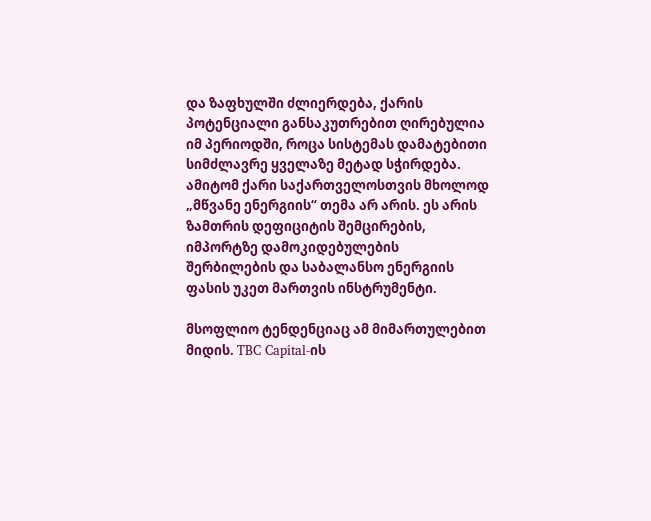და ზაფხულში ძლიერდება, ქარის პოტენციალი განსაკუთრებით ღირებულია იმ პერიოდში, როცა სისტემას დამატებითი სიმძლავრე ყველაზე მეტად სჭირდება. ამიტომ ქარი საქართველოსთვის მხოლოდ „მწვანე ენერგიის“ თემა არ არის. ეს არის ზამთრის დეფიციტის შემცირების, იმპორტზე დამოკიდებულების შერბილების და საბალანსო ენერგიის ფასის უკეთ მართვის ინსტრუმენტი.

მსოფლიო ტენდენციაც ამ მიმართულებით მიდის. TBC Capital-ის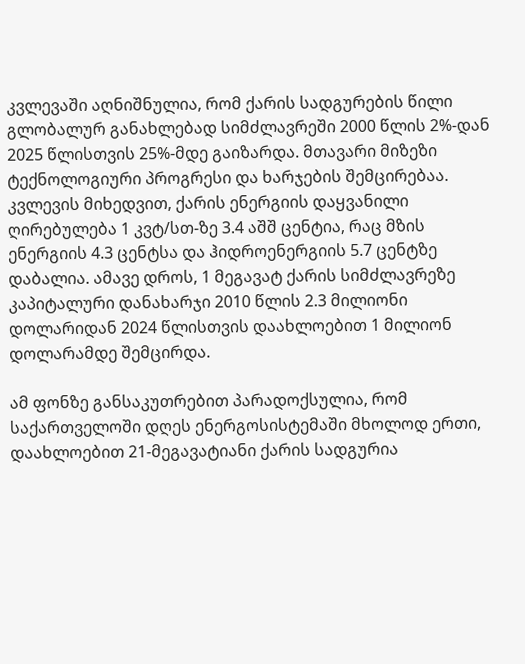კვლევაში აღნიშნულია, რომ ქარის სადგურების წილი გლობალურ განახლებად სიმძლავრეში 2000 წლის 2%-დან 2025 წლისთვის 25%-მდე გაიზარდა. მთავარი მიზეზი ტექნოლოგიური პროგრესი და ხარჯების შემცირებაა. კვლევის მიხედვით, ქარის ენერგიის დაყვანილი ღირებულება 1 კვტ/სთ-ზე 3.4 აშშ ცენტია, რაც მზის ენერგიის 4.3 ცენტსა და ჰიდროენერგიის 5.7 ცენტზე დაბალია. ამავე დროს, 1 მეგავატ ქარის სიმძლავრეზე კაპიტალური დანახარჯი 2010 წლის 2.3 მილიონი დოლარიდან 2024 წლისთვის დაახლოებით 1 მილიონ დოლარამდე შემცირდა.

ამ ფონზე განსაკუთრებით პარადოქსულია, რომ საქართველოში დღეს ენერგოსისტემაში მხოლოდ ერთი, დაახლოებით 21-მეგავატიანი ქარის სადგურია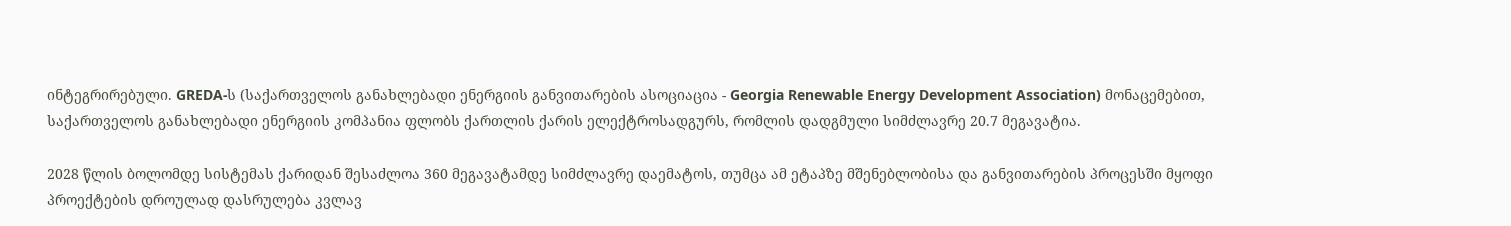ინტეგრირებული. GREDA-ს (საქართველოს განახლებადი ენერგიის განვითარების ასოციაცია - Georgia Renewable Energy Development Association) მონაცემებით, საქართველოს განახლებადი ენერგიის კომპანია ფლობს ქართლის ქარის ელექტროსადგურს, რომლის დადგმული სიმძლავრე 20.7 მეგავატია.

2028 წლის ბოლომდე სისტემას ქარიდან შესაძლოა 360 მეგავატამდე სიმძლავრე დაემატოს, თუმცა ამ ეტაპზე მშენებლობისა და განვითარების პროცესში მყოფი პროექტების დროულად დასრულება კვლავ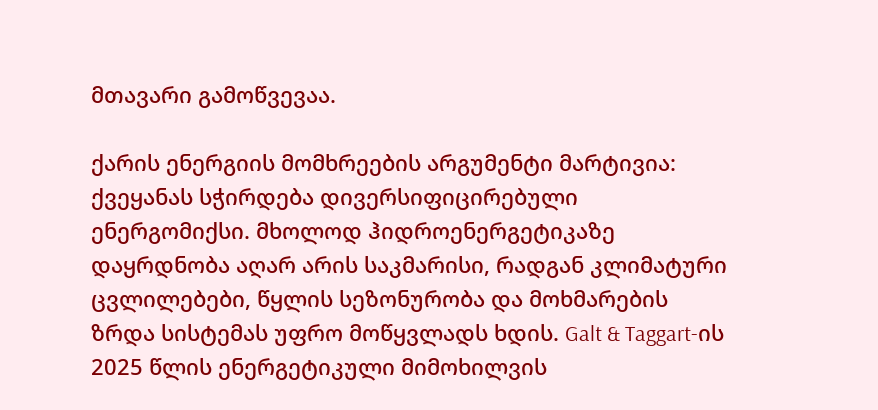მთავარი გამოწვევაა.

ქარის ენერგიის მომხრეების არგუმენტი მარტივია: ქვეყანას სჭირდება დივერსიფიცირებული ენერგომიქსი. მხოლოდ ჰიდროენერგეტიკაზე დაყრდნობა აღარ არის საკმარისი, რადგან კლიმატური ცვლილებები, წყლის სეზონურობა და მოხმარების ზრდა სისტემას უფრო მოწყვლადს ხდის. Galt & Taggart-ის 2025 წლის ენერგეტიკული მიმოხილვის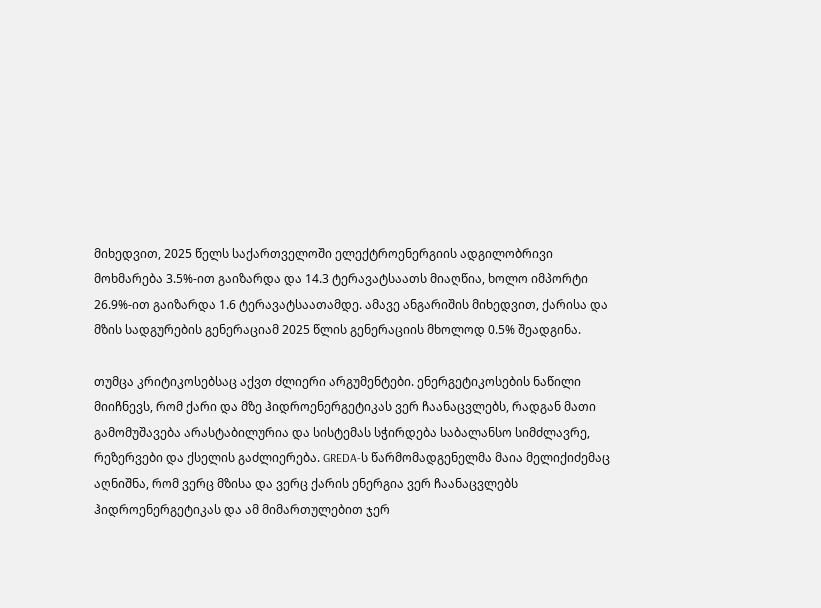მიხედვით, 2025 წელს საქართველოში ელექტროენერგიის ადგილობრივი მოხმარება 3.5%-ით გაიზარდა და 14.3 ტერავატსაათს მიაღწია, ხოლო იმპორტი 26.9%-ით გაიზარდა 1.6 ტერავატსაათამდე. ამავე ანგარიშის მიხედვით, ქარისა და მზის სადგურების გენერაციამ 2025 წლის გენერაციის მხოლოდ 0.5% შეადგინა.

თუმცა კრიტიკოსებსაც აქვთ ძლიერი არგუმენტები. ენერგეტიკოსების ნაწილი მიიჩნევს, რომ ქარი და მზე ჰიდროენერგეტიკას ვერ ჩაანაცვლებს, რადგან მათი გამომუშავება არასტაბილურია და სისტემას სჭირდება საბალანსო სიმძლავრე, რეზერვები და ქსელის გაძლიერება. GREDA-ს წარმომადგენელმა მაია მელიქიძემაც აღნიშნა, რომ ვერც მზისა და ვერც ქარის ენერგია ვერ ჩაანაცვლებს ჰიდროენერგეტიკას და ამ მიმართულებით ჯერ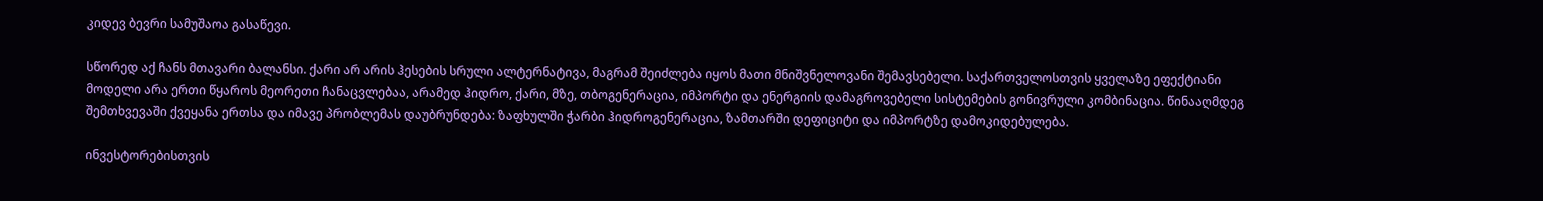კიდევ ბევრი სამუშაოა გასაწევი.

სწორედ აქ ჩანს მთავარი ბალანსი. ქარი არ არის ჰესების სრული ალტერნატივა, მაგრამ შეიძლება იყოს მათი მნიშვნელოვანი შემავსებელი. საქართველოსთვის ყველაზე ეფექტიანი მოდელი არა ერთი წყაროს მეორეთი ჩანაცვლებაა, არამედ ჰიდრო, ქარი, მზე, თბოგენერაცია, იმპორტი და ენერგიის დამაგროვებელი სისტემების გონივრული კომბინაცია. წინააღმდეგ შემთხვევაში ქვეყანა ერთსა და იმავე პრობლემას დაუბრუნდება: ზაფხულში ჭარბი ჰიდროგენერაცია, ზამთარში დეფიციტი და იმპორტზე დამოკიდებულება.

ინვესტორებისთვის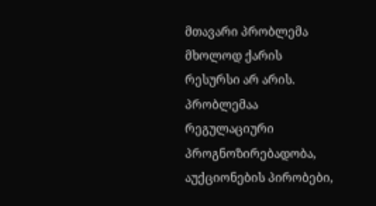მთავარი პრობლემა მხოლოდ ქარის რესურსი არ არის. პრობლემაა რეგულაციური პროგნოზირებადობა, აუქციონების პირობები,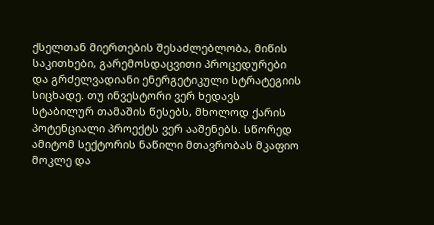ქსელთან მიერთების შესაძლებლობა, მიწის საკითხები, გარემოსდაცვითი პროცედურები და გრძელვადიანი ენერგეტიკული სტრატეგიის სიცხადე. თუ ინვესტორი ვერ ხედავს სტაბილურ თამაშის წესებს, მხოლოდ ქარის პოტენციალი პროექტს ვერ ააშენებს. სწორედ ამიტომ სექტორის ნაწილი მთავრობას მკაფიო მოკლე და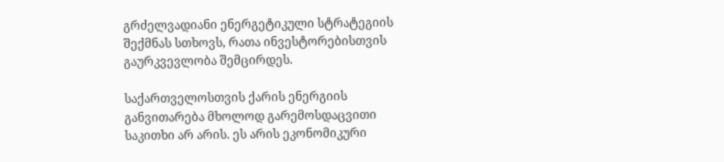გრძელვადიანი ენერგეტიკული სტრატეგიის შექმნას სთხოვს, რათა ინვესტორებისთვის გაურკვევლობა შემცირდეს.

საქართველოსთვის ქარის ენერგიის განვითარება მხოლოდ გარემოსდაცვითი საკითხი არ არის. ეს არის ეკონომიკური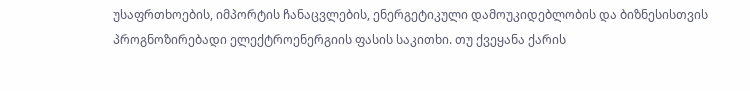უსაფრთხოების, იმპორტის ჩანაცვლების, ენერგეტიკული დამოუკიდებლობის და ბიზნესისთვის პროგნოზირებადი ელექტროენერგიის ფასის საკითხი. თუ ქვეყანა ქარის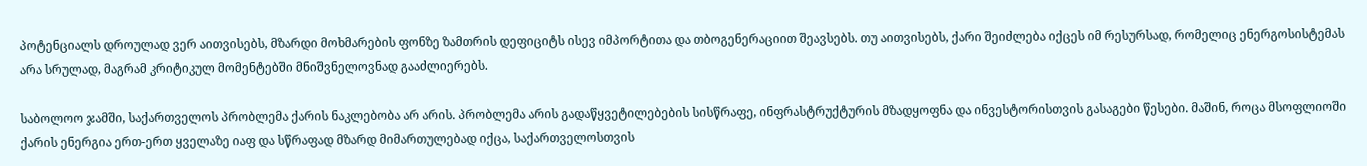პოტენციალს დროულად ვერ აითვისებს, მზარდი მოხმარების ფონზე ზამთრის დეფიციტს ისევ იმპორტითა და თბოგენერაციით შეავსებს. თუ აითვისებს, ქარი შეიძლება იქცეს იმ რესურსად, რომელიც ენერგოსისტემას არა სრულად, მაგრამ კრიტიკულ მომენტებში მნიშვნელოვნად გააძლიერებს.

საბოლოო ჯამში, საქართველოს პრობლემა ქარის ნაკლებობა არ არის. პრობლემა არის გადაწყვეტილებების სისწრაფე, ინფრასტრუქტურის მზადყოფნა და ინვესტორისთვის გასაგები წესები. მაშინ, როცა მსოფლიოში ქარის ენერგია ერთ-ერთ ყველაზე იაფ და სწრაფად მზარდ მიმართულებად იქცა, საქართველოსთვის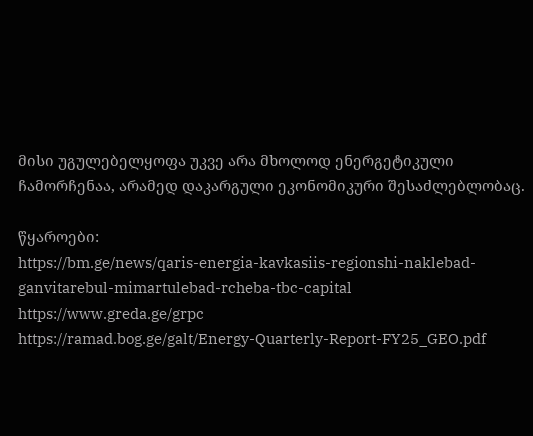მისი უგულებელყოფა უკვე არა მხოლოდ ენერგეტიკული ჩამორჩენაა, არამედ დაკარგული ეკონომიკური შესაძლებლობაც.

წყაროები:
https://bm.ge/news/qaris-energia-kavkasiis-regionshi-naklebad-ganvitarebul-mimartulebad-rcheba-tbc-capital
https://www.greda.ge/grpc
https://ramad.bog.ge/galt/Energy-Quarterly-Report-FY25_GEO.pdf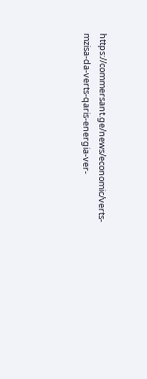https://commersant.ge/news/economic/verts-mzisa-da-verts-qaris-energia-ver-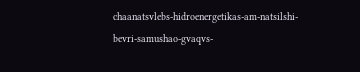chaanatsvlebs-hidroenergetikas-am-natsilshi-bevri-samushao-gvaqvs-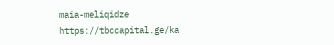maia-meliqidze
https://tbccapital.ge/ka